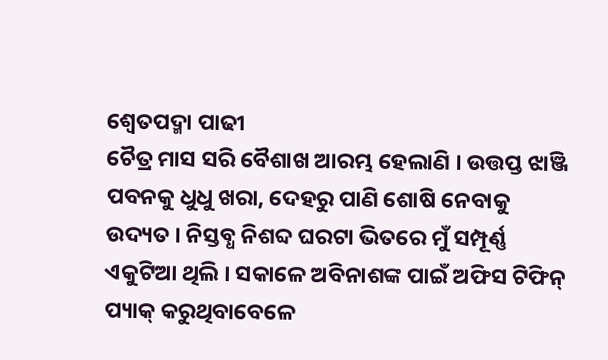ଶ୍ଵେତପଦ୍ମା ପାଢୀ
ଚୈତ୍ର ମାସ ସରି ବୈଶାଖ ଆରମ୍ଭ ହେଲାଣି । ଉତ୍ତପ୍ତ ଝାଞ୍ଜି ପବନକୁ ଧୁଧୁ ଖରା, ଦେହରୁ ପାଣି ଶୋଷି ନେବାକୁ ଉଦ୍ୟତ । ନିସ୍ତବ୍ଧ ନିଶବ୍ଦ ଘରଟା ଭିତରେ ମୁଁ ସମ୍ପୂର୍ଣ୍ଣ ଏକୁଟିଆ ଥିଲି । ସକାଳେ ଅବିନାଶଙ୍କ ପାଇଁ ଅଫିସ ଟିଫିନ୍ ପ୍ୟାକ୍ କରୁଥିବାବେଳେ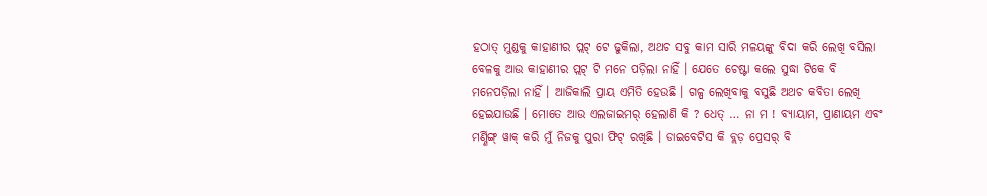ହଠାତ୍ ମୁଣ୍ଡକୁ କାହାଣୀର ପ୍ଲଟ୍ ଟେ ଢୁକିଲା, ଅଥଚ ସବୁ କାମ ସାରି ମଳୟଙ୍କୁ ବିଦା କରି ଲେଖି ବସିଲା ବେଳକୁ ଆଉ କାହାଣୀର ପ୍ଲଟ୍ ଟି ମନେ ପଡ଼ିଲା ନାହିଁ । ଯେତେ ଚେଷ୍ଟା କଲେ ସୁଦ୍ଧା ଟିକେ ବି ମନେପଡ଼ିଲା ନାହିଁ । ଆଜିକାଲି ପ୍ରାୟ ଏମିତି ହେଉଛି । ଗଳ୍ପ ଲେଖିବାକୁ ବସୁଛି ଅଥଚ କବିତା ଲେଖି ହେଇଯାଉଛି । ମୋତେ ଆଉ ଏଲଜାଇମର୍ ହେଲାଣି କି ? ଧେତ୍ … ନା ମ ! ବ୍ୟାୟାମ, ପ୍ରାଣାୟମ ଏବଂ ମର୍ଣ୍ଣିଙ୍ଗ୍ ୱାକ୍ କରି ମୁଁ ନିଜକୁ ପୁରା ଫିଟ୍ ରଖିଛି । ଡାଇବେଟିସ କି ବ୍ଲଡ଼ ପ୍ରେସର୍ ବି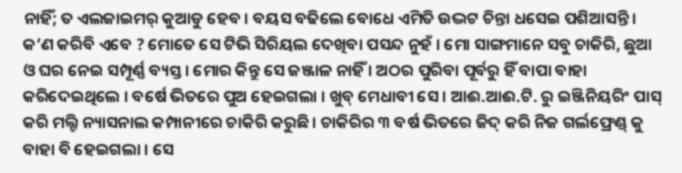ନାହିଁ; ତ ଏଲଜାଇମର୍ କୁଆଡୁ ହେବ । ବୟସ ବଢିଲେ ବୋଧେ ଏମିତି ଉଦ୍ଭଟ ଚିନ୍ତା ଧସେଇ ପଶିଆସନ୍ତି ।
କ’ଣ କରିବି ଏବେ ? ମୋତେ ସେ ଟିଭି ସିରିୟଲ ଦେଖିବା ପସନ୍ଦ ନୁହଁ । ମୋ ସାଙ୍ଗମାନେ ସବୁ ଚାକିରି, ଛୁଆ ଓ ଘର ନେଇ ସମ୍ପୂର୍ଣ୍ଣ ବ୍ୟସ୍ତ । ମୋର କିନ୍ତୁ ସେ ଜଞ୍ଜାଳ ନାହିଁ । ଅଠର ପୁରିବା ପୂର୍ବରୁ ହିଁ ବାପା ବାହା କରିଦେଇଥିଲେ । ବର୍ଷେ ଭିତରେ ପୁଅ ହେଇଗଲା । ଖୁବ୍ ମେଧାବୀ ସେ । ଆଈ.ଆଈ.ଟି. ରୁ ଇଞ୍ଜିନିୟରିଂ ପାସ୍ କରି ମଲ୍ଟି ନ୍ୟାସନାଲ କମ୍ପାନୀରେ ଚାକିରି କରୁଛି । ଚାକିରିର ୩ ବର୍ଷ ଭିତରେ ଜିଦ୍ କରି ନିଜ ଗର୍ଲଫ୍ରେଣ୍ଡ୍ କୁ ବାହା ବି ହେଇଗଲା । ସେ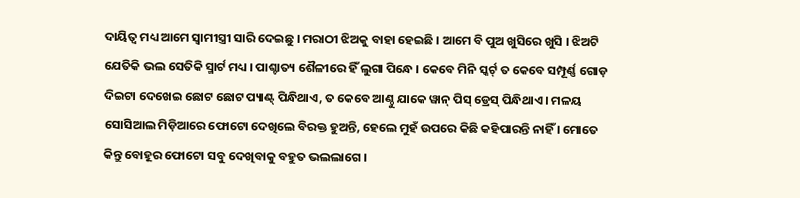ଦାୟିତ୍ଵ ମଧ୍ୟ ଆମେ ସ୍ଵାମୀସ୍ତ୍ରୀ ସାରି ଦେଇଛୁ । ମରାଠୀ ଝିଅକୁ ବାହା ହେଇଛି । ଆମେ ବି ପୁଅ ଖୁସିରେ ଖୁସି । ଝିଅଟି ଯେତିକି ଭଲ ସେତିକି ସ୍ମାର୍ଟ ମଧ୍ୟ । ପାଶ୍ଚାତ୍ୟ ଶୈଳୀରେ ହିଁ ଲୁଗା ପିନ୍ଧେ । କେବେ ମିନି ସ୍କର୍ଟ୍ ତ କେବେ ସମ୍ପୂର୍ଣ୍ଣ ଗୋଡ଼ ଦିଇଟା ଦେଖେଇ ଛୋଟ ଛୋଟ ପ୍ୟାଣ୍ଟ୍ ପିନ୍ଧିଥାଏ, ତ କେବେ ଆଣ୍ଠୁ ଯାକେ ୱାନ୍ ପିସ୍ ଡ୍ରେସ୍ ପିନ୍ଧିଥାଏ । ମଳୟ ସୋସିଆଲ ମିଡ଼ିଆରେ ଫୋଟୋ ଦେଖିଲେ ବିରକ୍ତ ହୁଅନ୍ତି, ହେଲେ ମୁହଁ ଉପରେ କିଛି କହିପାରନ୍ତି ନାହିଁ । ମୋତେ କିନ୍ତୁ ବୋହୂର ଫୋଟୋ ସବୁ ଦେଖିବାକୁ ବହୁତ ଭଲଲାଗେ ।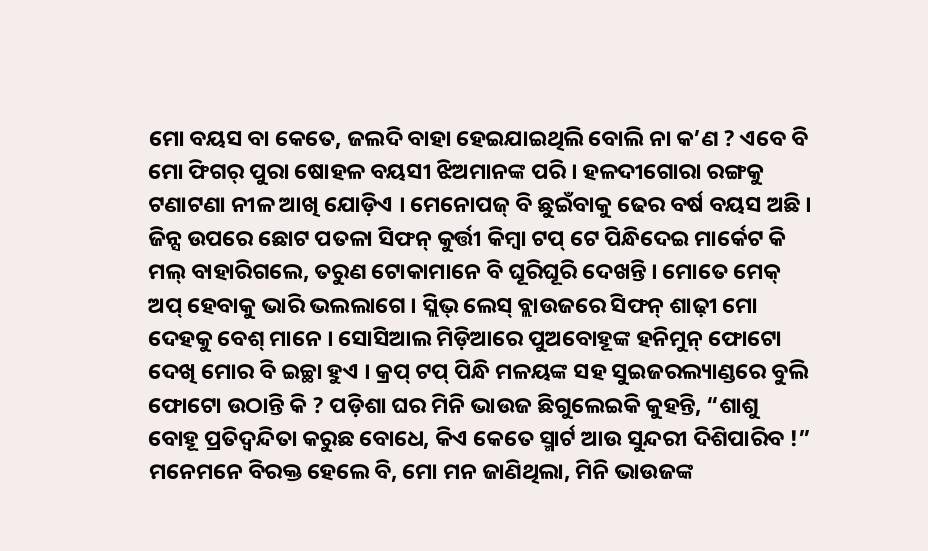ମୋ ବୟସ ବା କେତେ, ଜଲଦି ବାହା ହେଇଯାଇଥିଲି ବୋଲି ନା କ’ଣ ? ଏବେ ବି ମୋ ଫିଗର୍ ପୁରା ଷୋହଳ ବୟସୀ ଝିଅମାନଙ୍କ ପରି । ହଳଦୀଗୋରା ରଙ୍ଗକୁ ଟଣାଟଣା ନୀଳ ଆଖି ଯୋଡ଼ିଏ । ମେନୋପଜ୍ ବି ଛୁଇଁବାକୁ ଢେର ବର୍ଷ ବୟସ ଅଛି । ଜିନ୍ସ ଉପରେ ଛୋଟ ପତଳା ସିଫନ୍ କୁର୍ତ୍ତୀ କିମ୍ବା ଟପ୍ ଟେ ପିନ୍ଧିଦେଇ ମାର୍କେଟ କି ମଲ୍ ବାହାରିଗଲେ, ତରୁଣ ଟୋକାମାନେ ବି ଘୂରିଘୂରି ଦେଖନ୍ତି । ମୋତେ ମେକ୍ ଅପ୍ ହେବାକୁ ଭାରି ଭଲଲାଗେ । ସ୍ଲିଭ୍ ଲେସ୍ ବ୍ଲାଉଜରେ ସିଫନ୍ ଶାଢ଼ୀ ମୋ ଦେହକୁ ବେଶ୍ ମାନେ । ସୋସିଆଲ ମିଡ଼ିଆରେ ପୁଅବୋହୂଙ୍କ ହନିମୁନ୍ ଫୋଟୋ ଦେଖି ମୋର ବି ଇଚ୍ଛା ହୁଏ । କ୍ରପ୍ ଟପ୍ ପିନ୍ଧି ମଳୟଙ୍କ ସହ ସୁଇଜରଲ୍ୟାଣ୍ଡରେ ବୁଲି ଫୋଟୋ ଉଠାନ୍ତି କି ? ପଡ଼ିଶା ଘର ମିନି ଭାଉଜ ଛିଗୁଲେଇକି କୁହନ୍ତି, “ଶାଶୁ ବୋହୂ ପ୍ରତିଦ୍ଵନ୍ଦିତା କରୁଛ ବୋଧେ, କିଏ କେତେ ସ୍ମାର୍ଟ ଆଉ ସୁନ୍ଦରୀ ଦିଶିପାରିବ !” ମନେମନେ ବିରକ୍ତ ହେଲେ ବି, ମୋ ମନ ଜାଣିଥିଲା, ମିନି ଭାଉଜଙ୍କ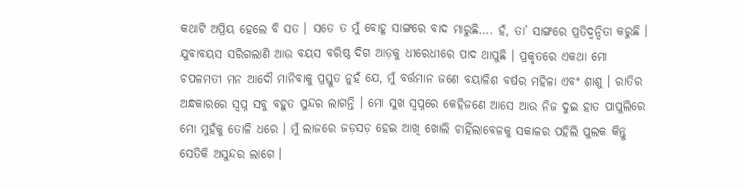କଥାଟି ଅପ୍ରିୟ ହେଲେ ବି ସତ । ସତେ ତ ମୁଁ ବୋହୂ ସାଙ୍ଗରେ ବାଦ ମାରୁଛି…. ହଁ, ତା’ ସାଙ୍ଗରେ ପ୍ରତିଦ୍ଵନ୍ଦିତା କରୁଛି । ଯୁବାବୟସ ସରିଗଲାଣି ଆଉ ବୟସ ବରିଷ୍ଠ ଦିଗ ଆଡ଼କୁ ଧୀରେଧୀରେ ପାଦ ଥାପୁଛି । ପ୍ରକୃତରେ ଏକଥା ମୋ ଚପଳମତୀ ମନ ଆଦୌ ମାନିବାକୁ ପ୍ରସ୍ତୁତ ନୁହଁ ଯେ, ମୁଁ ବର୍ତ୍ତମାନ ଜଣେ ବୟାଳିଶ ବର୍ଷର ମହିଳା ଏବଂ ଶାଶୁ । ରାତିର ଅନ୍ଧକାରରେ ସ୍ଵପ୍ନ ସବୁ ବହୁତ ସୁନ୍ଦର ଲାଗନ୍ତି । ମୋ ସୁଖ ସ୍ଵପ୍ନରେ କେହିଜଣେ ଆସେ ଆଉ ନିଜ ଦୁଇ ହାତ ପାପୁଲିରେ ମୋ ମୁହଁକୁ ତୋଳି ଧରେ । ମୁଁ ଲାଜରେ ଜଡ଼ସଡ଼ ହେଇ ଆଖି ଖୋଲି ଚାହିଁଲାବେଳକୁ ସକାଳର ପହିଲି ପୁଲକ କିନ୍ତୁ ସେତିକି ଅସୁନ୍ଦର ଲାଗେ ।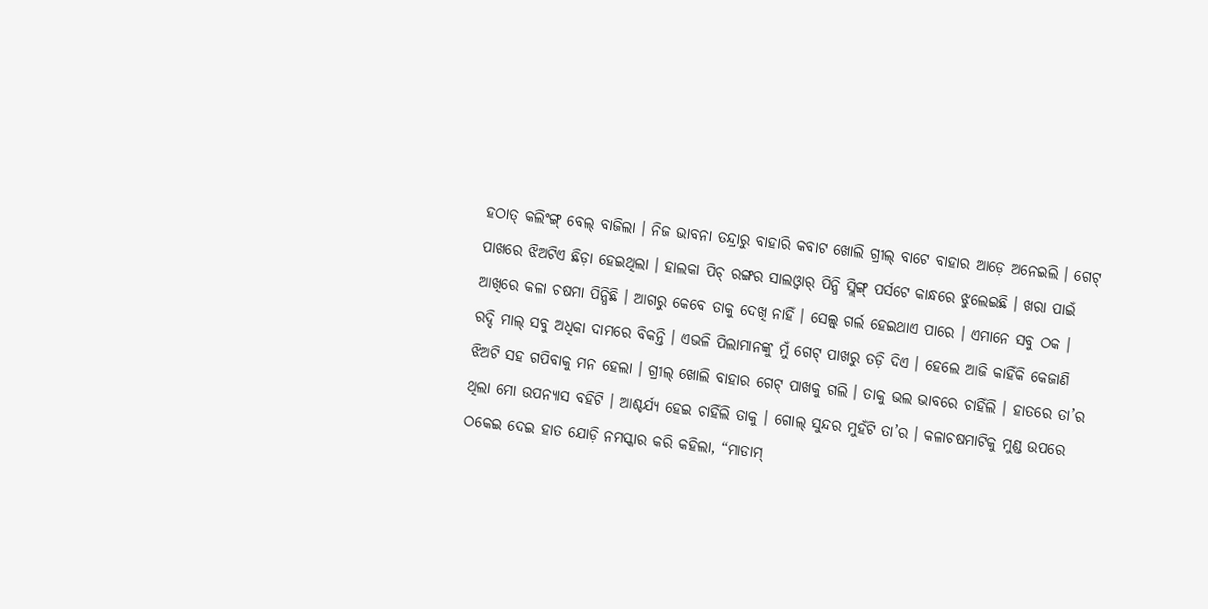ହଠାତ୍ କଲିଂଙ୍ଗ୍ ବେଲ୍ ବାଜିଲା । ନିଜ ଭାବନା ତନ୍ଦ୍ରାରୁ ବାହାରି କବାଟ ଖୋଲି ଗ୍ରୀଲ୍ ବାଟେ ବାହାର ଆଡ଼େ ଅନେଇଲି । ଗେଟ୍ ପାଖରେ ଝିଅଟିଏ ଛିଡ଼ା ହେଇଥିଲା । ହାଲକା ପିଚ୍ ରଙ୍ଗର ସାଲଓ୍ବାର୍ ପିନ୍ଧି ସ୍ଲିଙ୍ଗ୍ ପର୍ସଟେ କାନ୍ଧରେ ଝୁଲେଇଛି । ଖରା ପାଇଁ ଆଖିରେ କଳା ଚଷମା ପିନ୍ଧିଛି । ଆଗରୁ କେବେ ତାକୁ ଦେଖି ନାହିଁ । ସେଲ୍ସ୍ ଗର୍ଲ ହେଇଥାଏ ପାରେ । ଏମାନେ ସବୁ ଠକ । ରଦ୍ଦି ମାଲ୍ ସବୁ ଅଧିକା ଦାମରେ ବିକନ୍ତି । ଏଭଳି ପିଲାମାନଙ୍କୁ ମୁଁ ଗେଟ୍ ପାଖରୁ ତଡ଼ି ଦିଏ । ହେଲେ ଆଜି କାହିଁକି କେଜାଣି ଝିଅଟି ସହ ଗପିବାକୁ ମନ ହେଲା । ଗ୍ରୀଲ୍ ଖୋଲି ବାହାର ଗେଟ୍ ପାଖକୁ ଗଲି । ତାକୁ ଭଲ ଭାବରେ ଚାହିଁଲି । ହାତରେ ତା’ର ଥିଲା ମୋ ଉପନ୍ୟାସ ବହିଟି । ଆଶ୍ଚର୍ଯ୍ୟ ହେଇ ଚାହିଁଲି ତାକୁ । ଗୋଲ୍ ସୁନ୍ଦର ମୁହଁଟି ତା’ର । କଳାଚଷମାଟିକୁ ମୁଣ୍ଡ ଉପରେ ଠକେଇ ଦେଇ ହାତ ଯୋଡ଼ି ନମସ୍କାର କରି କହିଲା, “ମାଡାମ୍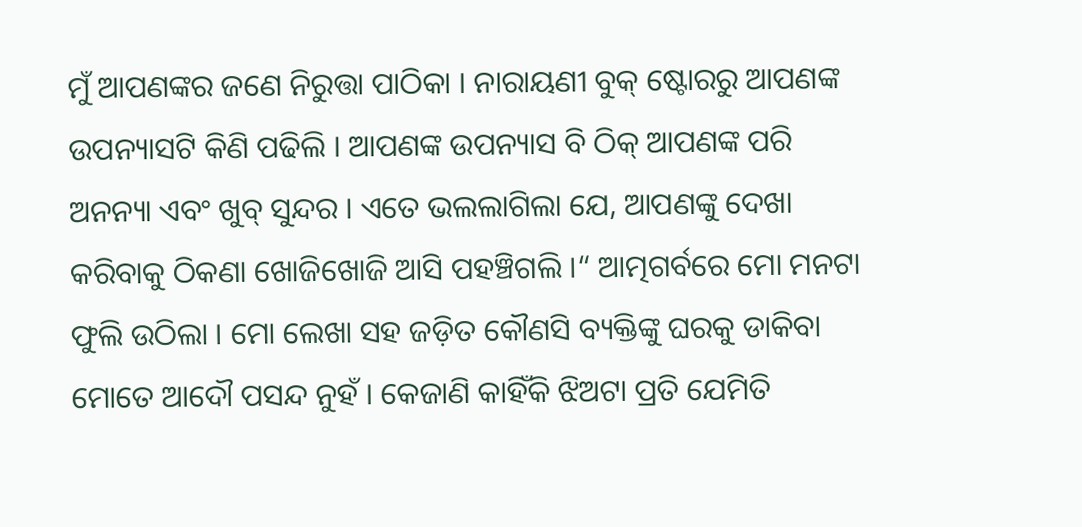ମୁଁ ଆପଣଙ୍କର ଜଣେ ନିରୁତ୍ତା ପାଠିକା । ନାରାୟଣୀ ବୁକ୍ ଷ୍ଟୋରରୁ ଆପଣଙ୍କ ଉପନ୍ୟାସଟି କିଣି ପଢିଲି । ଆପଣଙ୍କ ଉପନ୍ୟାସ ବି ଠିକ୍ ଆପଣଙ୍କ ପରି ଅନନ୍ୟା ଏବଂ ଖୁବ୍ ସୁନ୍ଦର । ଏତେ ଭଲଲାଗିଲା ଯେ, ଆପଣଙ୍କୁ ଦେଖା କରିବାକୁ ଠିକଣା ଖୋଜିଖୋଜି ଆସି ପହଞ୍ଚିଗଲି ।“ ଆତ୍ମଗର୍ବରେ ମୋ ମନଟା ଫୁଲି ଉଠିଲା । ମୋ ଲେଖା ସହ ଜଡ଼ିତ କୌଣସି ବ୍ୟକ୍ତିଙ୍କୁ ଘରକୁ ଡାକିବା ମୋତେ ଆଦୌ ପସନ୍ଦ ନୁହଁ । କେଜାଣି କାହିଁକି ଝିଅଟା ପ୍ରତି ଯେମିତି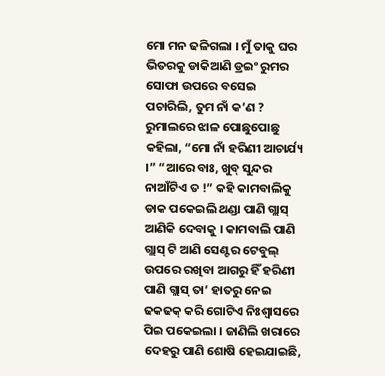ମୋ ମନ ଢଳିଗଲା । ମୁଁ ତାକୁ ଘର ଭିତରକୁ ଡାକିଆଣି ଡ୍ରଇଂ ରୁମର ସୋଫା ଉପରେ ବସେଇ ପଚାରିଲି, ତୁମ ନାଁ କ’ଣ ?
ରୁମାଲରେ ଝାଳ ପୋଛୁପୋଛୁ କହିଲା, “ମୋ ନାଁ ହରିଣୀ ଆଚାର୍ଯ୍ୟ ।” “ଆରେ ବାଃ, ଖୁବ୍ ସୁନ୍ଦର ନାଆଁଟିଏ ତ !” କହି କାମବାଲିକୁ ଡାକ ପକେଇଲି ଥଣ୍ଡା ପାଣି ଗ୍ଲାସ୍ ଆଣିକି ଦେବାକୁ । କାମବାଲି ପାଣି ଗ୍ଲାସ୍ ଟି ଆଣି ସେଣ୍ଟର ଟେବୁଲ୍ ଉପରେ ରଖିବା ଆଗରୁ ହିଁ ହରିଣୀ ପାଣି ଗ୍ଲାସ୍ ତା’ ହାତରୁ ନେଇ ଢକଢକ୍ କରି ଗୋଟିଏ ନିଃଶ୍ଵାସରେ ପିଇ ପକେଇଲା । ଜାଣିଲି ଖରାରେ ଦେହରୁ ପାଣି ଶୋଷି ହେଇଯାଇଛି,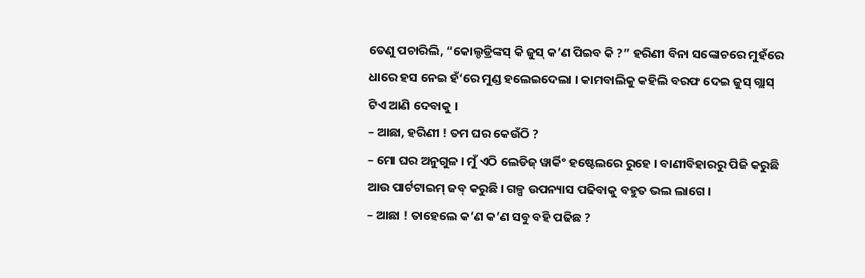ତେଣୁ ପଚାରିଲି, “କୋଲ୍ଡଡ୍ରିଙ୍କସ୍ କି ଜୁସ୍ କ’ଣ ପିଇବ କି ?” ହରିଣୀ ବିନା ସଙ୍କୋଚରେ ମୁହଁରେ ଧାରେ ହସ ନେଇ ହଁ‘ରେ ମୁଣ୍ଡ ହଲେଇଦେଲା । କାମବାଲିକୁ କହିଲି ବରଫ ଦେଇ ଜୁସ୍ ଗ୍ଲାସ୍ ଟିଏ ଆଣି ଦେବାକୁ ।
– ଆଛା, ହରିଣୀ ! ତମ ଘର କେଉଁଠି ?
– ମୋ ଘର ଅନୁଗୁଳ । ମୁଁ ଏଠି ଲେଡିଜ୍ ୱାର୍କିଂ ହଷ୍ଟେଲରେ ରୁହେ । ବାଣୀବିହାରରୁ ପିଜି କରୁଛି ଆଉ ପାର୍ଟଟାଇମ୍ ଜବ୍ କରୁଛି । ଗଳ୍ପ ଉପନ୍ୟାସ ପଢିବାକୁ ବହୁତ ଭଲ ଲାଗେ ।
– ଆଛା ! ତାହେଲେ କ’ଣ କ’ଣ ସବୁ ବହି ପଢିଛ ?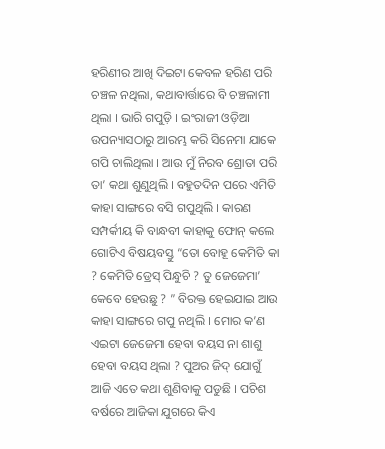ହରିଣୀର ଆଖି ଦିଇଟା କେବଳ ହରିଣ ପରି ଚଞ୍ଚଳ ନଥିଲା, କଥାବାର୍ତ୍ତାରେ ବି ଚଞ୍ଚଳାମୀ ଥିଲା । ଭାରି ଗପୁଡ଼ି । ଇଂରାଜୀ ଓଡ଼ିଆ ଉପନ୍ୟାସଠାରୁ ଆରମ୍ଭ କରି ସିନେମା ଯାକେ ଗପି ଚାଲିଥିଲା । ଆଉ ମୁଁ ନିରବ ଶ୍ରୋତା ପରି ତା’ କଥା ଶୁଣୁଥିଲି । ବହୁତଦିନ ପରେ ଏମିତି କାହା ସାଙ୍ଗରେ ବସି ଗପୁଥିଲି । କାରଣ ସମ୍ପର୍କୀୟ କି ବାନ୍ଧବୀ କାହାକୁ ଫୋନ୍ କଲେ ଗୋଟିଏ ବିଷୟବସ୍ତୁ “ତୋ ବୋହୂ କେମିତି କା ? କେମିତି ଡ୍ରେସ୍ ପିନ୍ଧୁଚି ? ତୁ ଜେଜେମା’ କେବେ ହେଉଛୁ ? ” ବିରକ୍ତ ହେଇଯାଇ ଆଉ କାହା ସାଙ୍ଗରେ ଗପୁ ନଥିଲି । ମୋର କ’ଣ ଏଇଟା ଜେଜେମା ହେବା ବୟସ ନା ଶାଶୁ ହେବା ବୟସ ଥିଲା ? ପୁଅର ଜିଦ୍ ଯୋଗୁଁ ଆଜି ଏତେ କଥା ଶୁଣିବାକୁ ପଡୁଛି । ପଚିଶ ବର୍ଷରେ ଆଜିକା ଯୁଗରେ କିଏ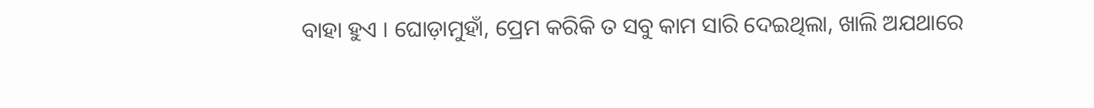ବାହା ହୁଏ । ଘୋଡ଼ାମୁହାଁ, ପ୍ରେମ କରିକି ତ ସବୁ କାମ ସାରି ଦେଇଥିଲା, ଖାଲି ଅଯଥାରେ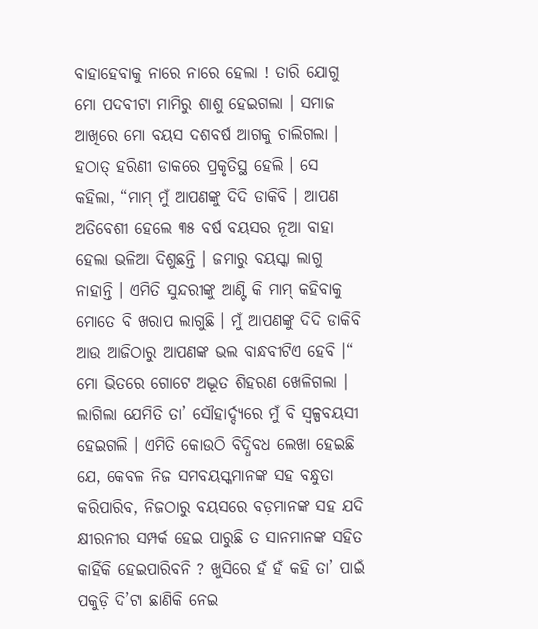ବାହାହେବାକୁ ନାରେ ନାରେ ହେଲା ! ତାରି ଯୋଗୁ ମୋ ପଦବୀଟା ମାମିରୁ ଶାଶୁ ହେଇଗଲା । ସମାଜ ଆଖିରେ ମୋ ବୟସ ଦଶବର୍ଷ ଆଗକୁ ଚାଲିଗଲା ।
ହଠାତ୍ ହରିଣୀ ଡାକରେ ପ୍ରକୃତିସ୍ଥ ହେଲି । ସେ କହିଲା, “ମାମ୍ ମୁଁ ଆପଣଙ୍କୁ ଦିଦି ଡାକିବି । ଆପଣ ଅତିବେଶୀ ହେଲେ ୩୫ ବର୍ଷ ବୟସର ନୂଆ ବାହା ହେଲା ଭଳିଆ ଦିଶୁଛନ୍ତି । ଜମାରୁ ବୟସ୍କା ଲାଗୁ ନାହାନ୍ତି । ଏମିତି ସୁନ୍ଦରୀଙ୍କୁ ଆଣ୍ଟି କି ମାମ୍ କହିବାକୁ ମୋତେ ବି ଖରାପ ଲାଗୁଛି । ମୁଁ ଆପଣଙ୍କୁ ଦିଦି ଡାକିବି ଆଉ ଆଜିଠାରୁ ଆପଣଙ୍କ ଭଲ ବାନ୍ଧବୀଟିଏ ହେବି ।“ ମୋ ଭିତରେ ଗୋଟେ ଅଦ୍ଭୂତ ଶିହରଣ ଖେଳିଗଲା । ଲାଗିଲା ଯେମିତି ତା’ ସୌହାର୍ଦ୍ଦ୍ୟରେ ମୁଁ ବି ସ୍ଵଳ୍ପବୟସୀ ହେଇଗଲି । ଏମିତି କୋଉଠି ବିଦ୍ଧିବଧ ଲେଖା ହେଇଛି ଯେ, କେବଳ ନିଜ ସମବୟସ୍କମାନଙ୍କ ସହ ବନ୍ଧୁତା କରିପାରିବ, ନିଜଠାରୁ ବୟସରେ ବଡ଼ମାନଙ୍କ ସହ ଯଦି କ୍ଷୀରନୀର ସମ୍ପର୍କ ହେଇ ପାରୁଛି ତ ସାନମାନଙ୍କ ସହିତ କାହିଁକି ହେଇପାରିବନି ? ଖୁସିରେ ହଁ ହଁ କହି ତା’ ପାଇଁ ପକୁଡ଼ି ଦି’ଟା ଛାଣିକି ନେଇ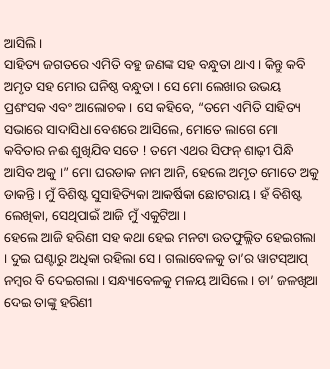ଆସିଲି ।
ସାହିତ୍ୟ ଜଗତରେ ଏମିତି ବହୁ ଜଣଙ୍କ ସହ ବନ୍ଧୁତା ଥାଏ । କିନ୍ତୁ କବି ଅମୃତ ସହ ମୋର ଘନିଷ୍ଠ ବନ୍ଧୁତା । ସେ ମୋ ଲେଖାର ଉଭୟ ପ୍ରଶଂସକ ଏବଂ ଆଲୋଚକ । ସେ କହିବେ, “ତମେ ଏମିତି ସାହିତ୍ୟ ସଭାରେ ସାଦାସିଧା ବେଶରେ ଆସିଲେ, ମୋତେ ଲାଗେ ମୋ କବିତାର ନଈ ଶୁଖିଯିବ ସତେ ! ତମେ ଏଥର ସିଫନ୍ ଶାଢ଼ୀ ପିନ୍ଧି ଆସିବ ଅକୁ ।” ମୋ ଘରଡାକ ନାମ ଆନି, ହେଲେ ଅମୃତ ମୋତେ ଅକୁ ଡାକନ୍ତି । ମୁଁ ବିଶିଷ୍ଟ ସୁସାହିତ୍ୟିକା ଆକର୍ଷିକା ଛୋଟରାୟ । ହଁ ବିଶିଷ୍ଟ ଲେଖିକା, ସେଥିପାଇଁ ଆଜି ମୁଁ ଏକୁଟିଆ ।
ହେଲେ ଆଜି ହରିଣୀ ସହ କଥା ହେଇ ମନଟା ଉତଫୁଲ୍ଲିତ ହେଇଗଲା । ଦୁଇ ଘଣ୍ଟାରୁ ଅଧିକା ରହିଲା ସେ । ଗଲାବେଳକୁ ତା’ର ୱାଟସ୍ଆପ୍ ନମ୍ବର ବି ଦେଇଗଲା । ସନ୍ଧ୍ୟାବେଳକୁ ମଳୟ ଆସିଲେ । ଚା’ ଜଳଖିଆ ଦେଇ ତାଙ୍କୁ ହରିଣୀ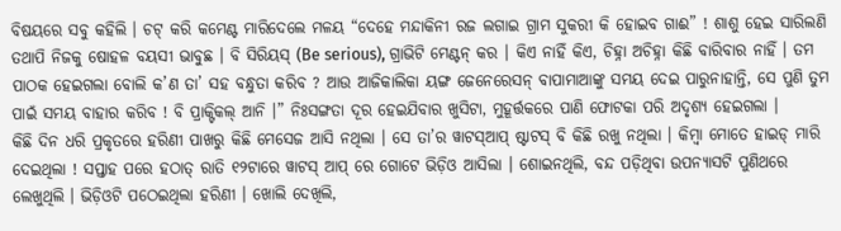ବିଷୟରେ ସବୁ କହିଲି । ଚଟ୍ କରି କମେଣ୍ଟ ମାରିଦେଲେ ମଳୟ “ଦେହେ ମନ୍ଦାକିନୀ ରଜ ଲଗାଇ ଗ୍ରାମ ସୁକରୀ କି ହୋଇବ ଗାଈ” ! ଶାଶୁ ହେଇ ସାରିଲଣି ତଥାପି ନିଜକୁ ଷୋହଳ ବୟସୀ ଭାବୁଛ । ବି ସିରିୟସ୍ (Be serious), ଗ୍ରାଭିଟି ମେଣ୍ଟନ୍ କର । କିଏ ନାହିଁ କିଏ, ଚିହ୍ନା ଅଚିହ୍ନା କିଛି ବାରିବାର ନାହିଁ । ତମ ପାଠକ ହେଇଗଲା ବୋଲି କ’ଣ ତା’ ସହ ବନ୍ଧୁତା କରିବ ? ଆଉ ଆଜିକାଲିକା ୟଙ୍ଗ ଜେନେରେସନ୍ ବାପାମାଆଙ୍କୁ ସମୟ ଦେଇ ପାରୁନାହାନ୍ତି, ସେ ପୁଣି ତୁମ ପାଇଁ ସମୟ ବାହାର କରିବ ! ବି ପ୍ରାକ୍ଟିକଲ୍ ଆନି ।” ନିଃସଙ୍ଗତା ଦୂର ହେଇଯିବାର ଖୁସିଟା, ମୁହୂର୍ତ୍ତକରେ ପାଣି ଫୋଟକା ପରି ଅଦୃଶ୍ୟ ହେଇଗଲା ।
କିଛି ଦିନ ଧରି ପ୍ରକୃତରେ ହରିଣୀ ପାଖରୁ କିଛି ମେସେଜ ଆସି ନଥିଲା । ସେ ତା’ର ୱାଟସ୍ଆପ୍ ଷ୍ଟାଟସ୍ ବି କିଛି ରଖୁ ନଥିଲା । କିମ୍ବା ମୋତେ ହାଇଡ୍ ମାରି ଦେଇଥିଲା ! ସପ୍ତାହ ପରେ ହଠାତ୍ ରାତି ୧୨ଟାରେ ୱାଟସ୍ ଆପ୍ ରେ ଗୋଟେ ଭିଡ଼ିଓ ଆସିଲା । ଶୋଇନଥିଲି, ବନ୍ଦ ପଡ଼ିଥିବା ଉପନ୍ୟାସଟି ପୁଣିଥରେ ଲେଖୁଥିଲି । ଭିଡ଼ିଓଟି ପଠେଇଥିଲା ହରିଣୀ । ଖୋଲି ଦେଖିଲି,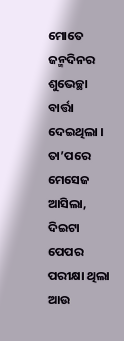ମୋତେ ଜନ୍ମଦିନର ଶୁଭେଚ୍ଛା ବାର୍ତ୍ତା ଦେଇଥିଲା । ତା’ପରେ ମେସେଜ ଆସିଲା, ଦିଇଟା ପେପର ପରୀକ୍ଷା ଥିଲା ଆଉ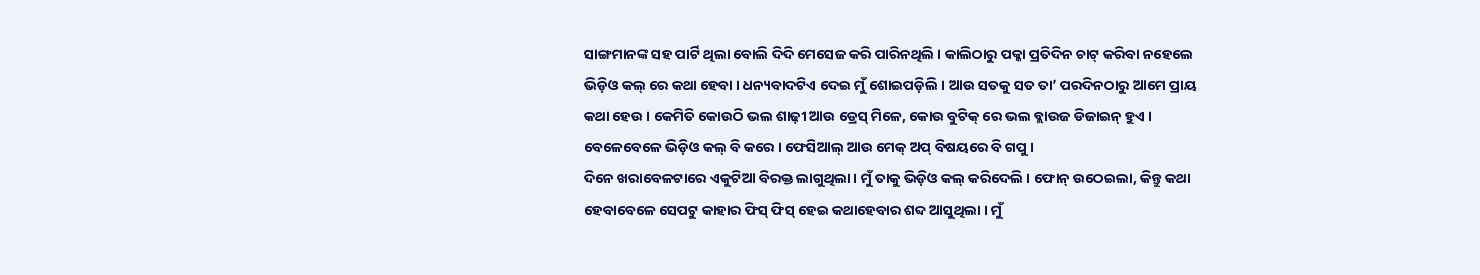ସାଙ୍ଗମାନଙ୍କ ସହ ପାର୍ଟି ଥିଲା ବୋଲି ଦିଦି ମେସେଜ କରି ପାରିନଥିଲି । କାଲିଠାରୁ ପକ୍କା ପ୍ରତିଦିନ ଚାଟ୍ କରିବା ନହେଲେ ଭିଡ଼ିଓ କଲ୍ ରେ କଥା ହେବା । ଧନ୍ୟବାଦଟିଏ ଦେଇ ମୁଁ ଶୋଇପଡ଼ିଲି । ଆଉ ସତକୁ ସତ ତା’ ପରଦିନଠାରୁ ଆମେ ପ୍ରାୟ କଥା ହେଉ । କେମିତି କୋଉଠି ଭଲ ଶାଢ଼ୀ ଆଉ ଡ୍ରେସ୍ ମିଳେ, କୋଉ ବୁଟିକ୍ ରେ ଭଲ ବ୍ଲାଉଜ ଡିଜାଇନ୍ ହୁଏ । ବେଳେବେଳେ ଭିଡ଼ିଓ କଲ୍ ବି କରେ । ଫେସିଆଲ୍ ଆଉ ମେକ୍ ଅପ୍ ବିଷୟରେ ବି ଗପୁ ।
ଦିନେ ଖରାବେଳଟାରେ ଏକୁଟିଆ ବିରକ୍ତ ଲାଗୁଥିଲା । ମୁଁ ତାକୁ ଭିଡ଼ିଓ କଲ୍ କରିଦେଲି । ଫୋନ୍ ଉଠେଇଲା, କିନ୍ତୁ କଥା ହେବାବେଳେ ସେପଟୁ କାହାର ଫିସ୍ ଫିସ୍ ହେଇ କଥାହେବାର ଶବ୍ଦ ଆସୁଥିଲା । ମୁଁ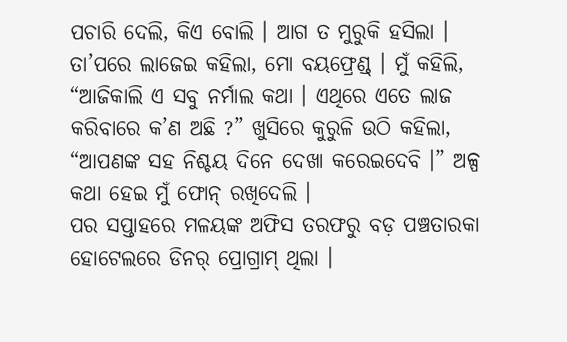ପଚାରି ଦେଲି, କିଏ ବୋଲି । ଆଗ ତ ମୁରୁକି ହସିଲା । ତା’ପରେ ଲାଜେଇ କହିଲା, ମୋ ବୟଫ୍ରେଣ୍ଡ୍ । ମୁଁ କହିଲି, “ଆଜିକାଲି ଏ ସବୁ ନର୍ମାଲ କଥା । ଏଥିରେ ଏତେ ଲାଜ କରିବାରେ କ’ଣ ଅଛି ?” ଖୁସିରେ କୁରୁଳି ଉଠି କହିଲା, “ଆପଣଙ୍କ ସହ ନିଶ୍ଚୟ ଦିନେ ଦେଖା କରେଇଦେବି ।” ଅଳ୍ପ କଥା ହେଇ ମୁଁ ଫୋନ୍ ରଖିଦେଲି ।
ପର ସପ୍ତାହରେ ମଳୟଙ୍କ ଅଫିସ ତରଫରୁ ବଡ଼ ପଞ୍ଚତାରକା ହୋଟେଲରେ ଡିନର୍ ପ୍ରୋଗ୍ରାମ୍ ଥିଲା ।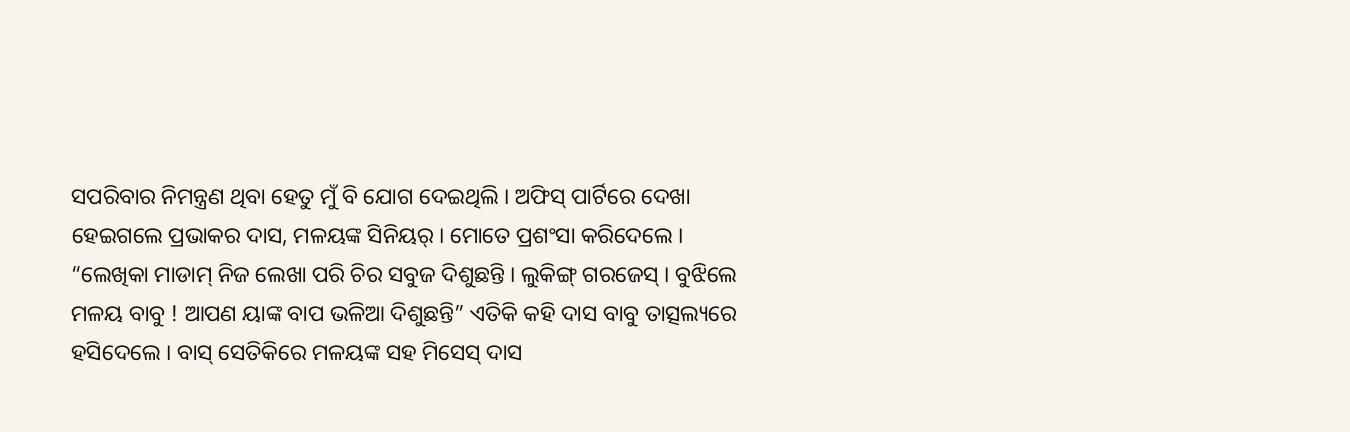ସପରିବାର ନିମନ୍ତ୍ରଣ ଥିବା ହେତୁ ମୁଁ ବି ଯୋଗ ଦେଇଥିଲି । ଅଫିସ୍ ପାର୍ଟିରେ ଦେଖା ହେଇଗଲେ ପ୍ରଭାକର ଦାସ, ମଳୟଙ୍କ ସିନିୟର୍ । ମୋତେ ପ୍ରଶଂସା କରିଦେଲେ । “ଲେଖିକା ମାଡାମ୍ ନିଜ ଲେଖା ପରି ଚିର ସବୁଜ ଦିଶୁଛନ୍ତି । ଲୁକିଙ୍ଗ୍ ଗରଜେସ୍ । ବୁଝିଲେ ମଳୟ ବାବୁ ! ଆପଣ ୟାଙ୍କ ବାପ ଭଳିଆ ଦିଶୁଛନ୍ତି” ଏତିକି କହି ଦାସ ବାବୁ ତାତ୍ସଲ୍ୟରେ ହସିଦେଲେ । ବାସ୍ ସେତିକିରେ ମଳୟଙ୍କ ସହ ମିସେସ୍ ଦାସ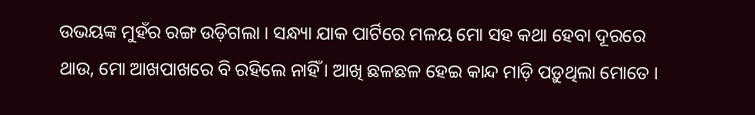ଉଭୟଙ୍କ ମୁହଁର ରଙ୍ଗ ଉଡ଼ିଗଲା । ସନ୍ଧ୍ୟା ଯାକ ପାର୍ଟିରେ ମଳୟ ମୋ ସହ କଥା ହେବା ଦୂରରେ ଥାଉ, ମୋ ଆଖପାଖରେ ବି ରହିଲେ ନାହିଁ । ଆଖି ଛଳଛଳ ହେଇ କାନ୍ଦ ମାଡ଼ି ପଡ଼ୁଥିଲା ମୋତେ ।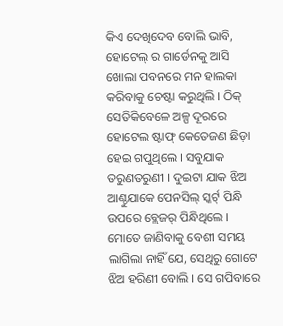କିଏ ଦେଖିଦେବ ବୋଲି ଭାବି, ହୋଟେଲ୍ ର ଗାର୍ଡେନକୁ ଆସି ଖୋଲା ପବନରେ ମନ ହାଲକା କରିବାକୁ ଚେଷ୍ଟା କରୁଥିଲି । ଠିକ୍ ସେତିକିବେଳେ ଅଳ୍ପ ଦୂରରେ ହୋଟେଲ ଷ୍ଟାଫ୍ କେତେଜଣ ଛିଡ଼ା ହେଇ ଗପୁଥିଲେ । ସବୁଯାକ ତରୁଣତରୁଣୀ । ଦୁଇଟା ଯାକ ଝିଅ ଆଣ୍ଠୁଯାକେ ପେନସିଲ୍ ସ୍କର୍ଟ୍ ପିନ୍ଧି ଉପରେ ବ୍ଲେଜର୍ ପିନ୍ଧିଥିଲେ । ମୋତେ ଜାଣିବାକୁ ବେଶୀ ସମୟ ଲାଗିଲା ନାହିଁ ଯେ, ସେଥିରୁ ଗୋଟେ ଝିଅ ହରିଣୀ ବୋଲି । ସେ ଗପିବାରେ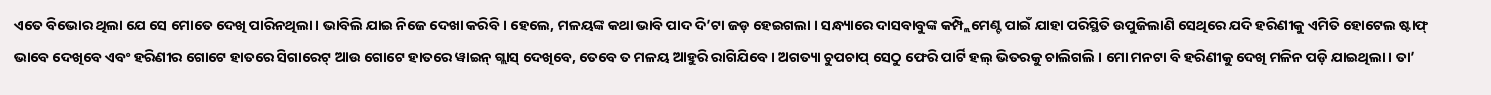ଏତେ ବିଭୋର ଥିଲା ଯେ ସେ ମୋତେ ଦେଖି ପାରିନଥିଲା । ଭାବିଲି ଯାଇ ନିଜେ ଦେଖା କରିବି । ହେଲେ, ମଳୟଙ୍କ କଥା ଭାବି ପାଦ ଦି’ଟା ଜଡ଼ ହେଇଗଲା । ସନ୍ଧ୍ୟାରେ ଦାସବାବୁଙ୍କ କମ୍ପ୍ଲିମେଣ୍ଟ ପାଇଁ ଯାହା ପରିସ୍ଥିତି ଉପୁଜିଲାଣି ସେଥିରେ ଯଦି ହରିଣୀକୁ ଏମିତି ହୋଟେଲ ଷ୍ଟାଫ୍ ଭାବେ ଦେଖିବେ ଏବଂ ହରିଣୀର ଗୋଟେ ହାତରେ ସିଗାରେଟ୍ ଆଉ ଗୋଟେ ହାତରେ ୱାଇନ୍ ଗ୍ଲାସ୍ ଦେଖିବେ, ତେବେ ତ ମଳୟ ଆହୁରି ରାଗିଯିବେ । ଅଗତ୍ୟା ଚୁପଚାପ୍ ସେଠୁ ଫେରି ପାର୍ଟି ହଲ୍ ଭିତରକୁ ଚାଲିଗଲି । ମୋ ମନଟା ବି ହରିଣୀକୁ ଦେଖି ମଳିନ ପଡ଼ି ଯାଇଥିଲା । ତା’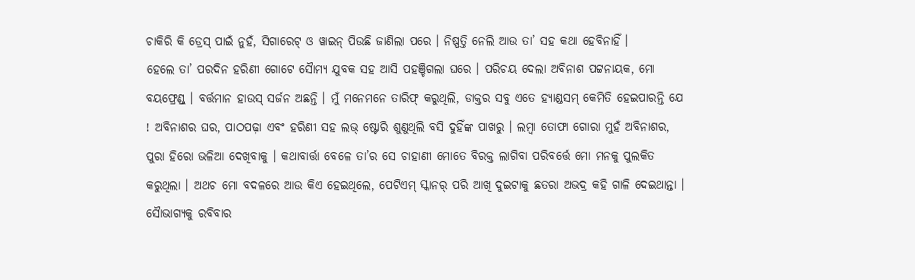ଚାକିରି କି ଡ୍ରେସ୍ ପାଇଁ ନୁହଁ, ସିଗାରେଟ୍ ଓ ୱାଇନ୍ ପିଉଛି ଜାଣିଲା ପରେ । ନିଷ୍ପତ୍ତି ନେଲି ଆଉ ତା’ ସହ କଥା ହେବିନାହିଁ ।
ହେଲେ ତା’ ପରଦିନ ହରିଣୀ ଗୋଟେ ସୈାମ୍ୟ ଯୁବକ ସହ ଆସି ପହଞ୍ଚିଗଲା ଘରେ । ପରିଚୟ ଦେଲା ଅବିନାଶ ପଟ୍ଟନାୟକ, ମୋ ବୟଫ୍ରେଣ୍ଡ୍ । ବର୍ତ୍ତମାନ ହାଉସ୍ ସର୍ଜନ ଅଛନ୍ତି । ମୁଁ ମନେମନେ ତାରିଫ୍ କରୁଥିଲି, ଡାକ୍ତର ସବୁ ଏତେ ହ୍ୟାଣ୍ଡସମ୍ କେମିତି ହେଇପାରନ୍ତି ଯେ ! ଅବିନାଶର ଘର, ପାଠପଢ଼ା ଏବଂ ହରିଣୀ ସହ ଲଭ୍ ଷ୍ଟୋରି ଶୁଣୁଥିଲି ବସି ଦୁହିଁଙ୍କ ପାଖରୁ । ଲମ୍ବା ତୋଫା ଗୋରା ମୁହଁ ଅବିନାଶର, ପୁରା ହିରୋ ଭଳିଆ ଦେଖିବାକୁ । କଥାବାର୍ତ୍ତା ବେଳେ ତା’ର ସେ ଚାହାଣୀ ମୋତେ ବିରକ୍ତ ଲାଗିବା ପରିବର୍ତ୍ତେ ମୋ ମନକୁ ପୁଲକିତ କରୁଥିଲା । ଅଥଚ ମୋ ବଦଳରେ ଆଉ କିଏ ହେଇଥିଲେ, ପେଟିଏମ୍ ସ୍କାନର୍ ପରି ଆଖି ଦୁଇଟାକୁ ଛତରା ଅଭଦ୍ର କହି ଗାଳି ଦେଇଥାନ୍ତା । ସୈାଭାଗ୍ୟକୁ ରବିବାର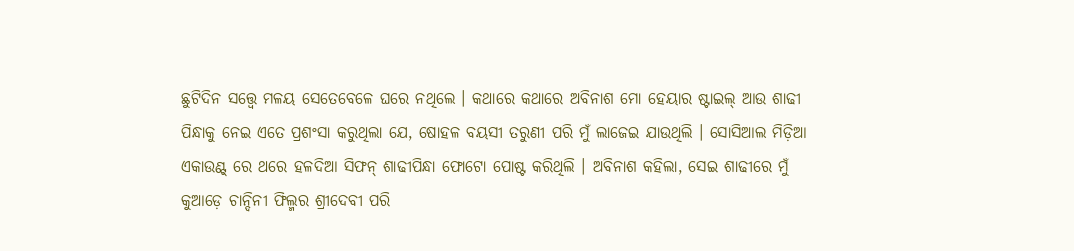ଛୁଟିଦିନ ସତ୍ତ୍ୱେ ମଳୟ ସେତେବେଳେ ଘରେ ନଥିଲେ । କଥାରେ କଥାରେ ଅବିନାଶ ମୋ ହେୟାର ଷ୍ଟାଇଲ୍ ଆଉ ଶାଢୀ ପିନ୍ଧାକୁ ନେଇ ଏତେ ପ୍ରଶଂସା କରୁଥିଲା ଯେ, ଷୋହଳ ବୟସୀ ତରୁଣୀ ପରି ମୁଁ ଲାଜେଇ ଯାଉଥିଲି । ସୋସିଆଲ ମିଡ଼ିଆ ଏକାଉଣ୍ଟ୍ ରେ ଥରେ ହଳଦିଆ ସିଫନ୍ ଶାଢୀପିନ୍ଧା ଫୋଟୋ ପୋଷ୍ଟ କରିଥିଲି । ଅବିନାଶ କହିଲା, ସେଇ ଶାଢୀରେ ମୁଁ କୁଆଡ଼େ ଚାନ୍ଦିନୀ ଫିଲ୍ମର ଶ୍ରୀଦେବୀ ପରି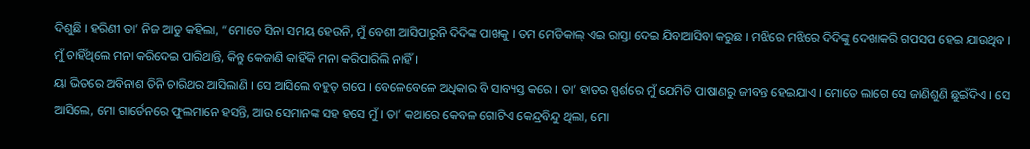ଦିଶୁଛି । ହରିଣୀ ତା’ ନିଜ ଆଡୁ କହିଲା, “ମୋତେ ସିନା ସମୟ ହେଉନି, ମୁଁ ବେଶୀ ଆସିପାରୁନି ଦିଦିଙ୍କ ପାଖକୁ । ତମ ମେଡିକାଲ୍ ଏଇ ରାସ୍ତା ଦେଇ ଯିବାଆସିବା କରୁଛ । ମଝିରେ ମଝିରେ ଦିଦିଙ୍କୁ ଦେଖାକରି ଗପସପ ହେଇ ଯାଉଥିବ । ମୁଁ ଚାହିଁଥିଲେ ମନା କରିଦେଇ ପାରିଥାନ୍ତି, କିନ୍ତୁ କେଜାଣି କାହିଁକି ମନା କରିପାରିଲି ନାହିଁ ।
ୟା ଭିତରେ ଅବିନାଶ ତିନି ଚାରିଥର ଆସିଲାଣି । ସେ ଆସିଲେ ବହୁତ୍ ଗପେ । ବେଳେବେଳେ ଅଧିକାର ବି ସାବ୍ୟସ୍ତ କରେ । ତା’ ହାତର ସ୍ପର୍ଶରେ ମୁଁ ଯେମିତି ପାଷାଣରୁ ଜୀବନ୍ତ ହେଇଯାଏ । ମୋତେ ଲାଗେ ସେ ଜାଣିଶୁଣି ଛୁଇଁଦିଏ । ସେ ଆସିଲେ, ମୋ ଗାର୍ଡେନରେ ଫୁଲମାନେ ହସନ୍ତି, ଆଉ ସେମାନଙ୍କ ସହ ହସେ ମୁଁ । ତା’ କଥାରେ କେବଳ ଗୋଟିଏ କେନ୍ଦ୍ରବିନ୍ଦୁ ଥିଲା, ମୋ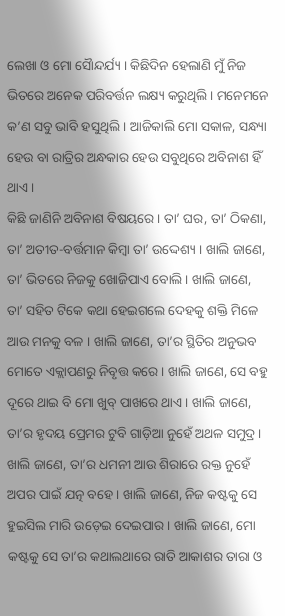ଲେଖା ଓ ମୋ ସୈାନ୍ଦର୍ଯ୍ୟ । କିଛିଦିନ ହେଲାଣି ମୁଁ ନିଜ ଭିତରେ ଅନେକ ପରିବର୍ତ୍ତନ ଲକ୍ଷ୍ୟ କରୁଥିଲି । ମନେମନେ କ’ଣ ସବୁ ଭାବି ହସୁଥିଲି । ଆଜିକାଲି ମୋ ସକାଳ, ସନ୍ଧ୍ୟା ହେଉ ବା ରାତ୍ରିର ଅନ୍ଧକାର ହେଉ ସବୁଥିରେ ଅବିନାଶ ହିଁ ଥାଏ ।
କିଛି ଜାଣିନି ଅବିନାଶ ବିଷୟରେ । ତା’ ଘର, ତା’ ଠିକଣା, ତା’ ଅତୀତ-ବର୍ତ୍ତମାନ କିମ୍ବା ତା’ ଉଦ୍ଦେଶ୍ୟ । ଖାଲି ଜାଣେ, ତା’ ଭିତରେ ନିଜକୁ ଖୋଜିପାଏ ବୋଲି । ଖାଲି ଜାଣେ, ତା’ ସହିତ ଟିକେ କଥା ହେଇଗଲେ ଦେହକୁ ଶକ୍ତି ମିଳେ ଆଉ ମନକୁ ବଳ । ଖାଲି ଜାଣେ, ତା’ର ସ୍ଥିତିର ଅନୁଭବ ମୋତେ ଏକ୍ଲାପଣରୁ ନିବୃତ୍ତ କରେ । ଖାଲି ଜାଣେ, ସେ ବହୁ ଦୂରେ ଥାଇ ବି ମୋ ଖୁବ୍ ପାଖରେ ଥାଏ । ଖାଲି ଜାଣେ, ତା’ର ହୃଦୟ ପ୍ରେମର ଟୁବି ଗାଡ଼ିଆ ନୁହେଁ ଅଥଳ ସମୁଦ୍ର । ଖାଲି ଜାଣେ, ତା’ର ଧମନୀ ଆଉ ଶିରାରେ ରକ୍ତ ନୁହେଁ ଅପର ପାଇଁ ଯତ୍ନ ବହେ । ଖାଲି ଜାଣେ, ନିଜ କଷ୍ଟକୁ ସେ ହୁଇସିଲ ମାରି ଉଡ଼େଇ ଦେଇପାର । ଖାଲି ଜାଣେ, ମୋ କଷ୍ଟକୁ ସେ ତା’ର କଥାଲଥାରେ ରାତି ଆକାଶର ତାରା ଓ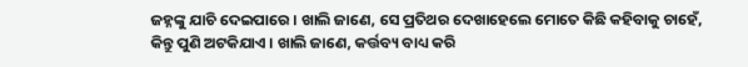ଜହ୍ନଙ୍କୁ ଯାଚି ଦେଇପାରେ । ଖାଲି ଜାଣେ, ସେ ପ୍ରତିଥର ଦେଖାହେଲେ ମୋତେ କିଛି କହିବାକୁ ଚାହେଁ, କିନ୍ତୁ ପୁଣି ଅଟକିଯାଏ । ଖାଲି ଜାଣେ, କର୍ତ୍ତବ୍ୟ ବାଧ୍ୟ କରି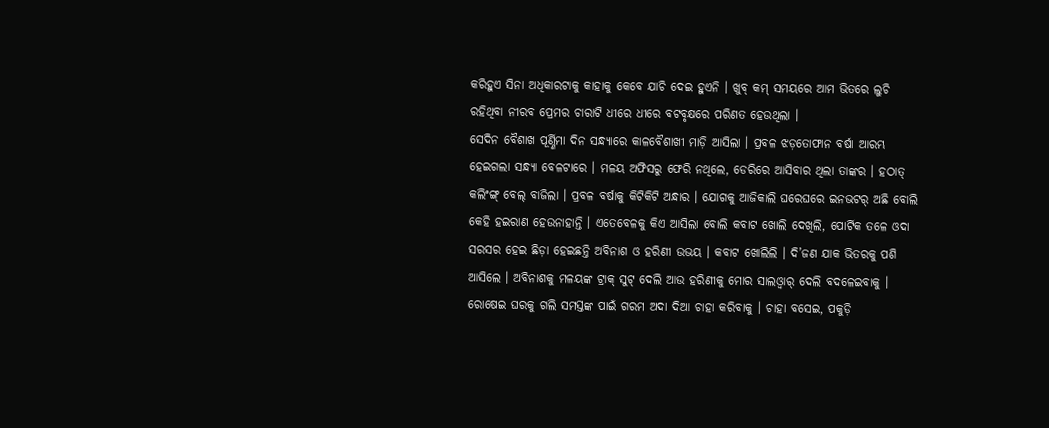କରିହୁଏ ସିନା ଅଧିକାରଟାକୁ କାହାକୁ କେବେ ଯାଚି ଦେଇ ହୁଏନି । ଖୁବ୍ କମ୍ ସମୟରେ ଆମ ଭିତରେ ଲୁଚି ରହିଥିବା ନୀରବ ପ୍ରେମର ଚାରାଟି ଧୀରେ ଧୀରେ ବଟବୃକ୍ଷରେ ପରିଣତ ହେଉଥିଲା ।
ସେଦିନ ବୈଶାଖ ପୂର୍ଣ୍ଣିମା ଦିନ ସନ୍ଧ୍ୟାରେ କାଳବୈଶାଖୀ ମାଡ଼ି ଆସିଲା । ପ୍ରବଳ ଝଡ଼ତୋଫାନ ବର୍ଷା ଆରମ୍ଭ ହେଇଗଲା ସନ୍ଧ୍ୟା ବେଳଟାରେ । ମଳୟ ଅଫିସରୁ ଫେରି ନଥିଲେ, ଡେରିରେ ଆସିବାର ଥିଲା ତାଙ୍କର । ହଠାତ୍ କଲିଂଙ୍ଗ୍ ବେଲ୍ ବାଜିଲା । ପ୍ରବଳ ବର୍ଷାକୁ କିଟିକିଟି ଅନ୍ଧାର । ଯୋଗକୁ ଆଜିକାଲି ଘରେଘରେ ଇନଭଟର୍ ଅଛି ବୋଲି କେହି ହଇରାଣ ହେଉନାହାନ୍ତି । ଏତେବେଳକୁ କିଏ ଆସିଲା ବୋଲି କବାଟ ଖୋଲି ଦେଖିଲି, ପୋର୍ଟିକ ତଳେ ଓଦା ସରସର ହେଇ ଛିଡ଼ା ହେଇଛନ୍ତି ଅବିନାଶ ଓ ହରିଣୀ ଉଭୟ । କବାଟ ଖୋଲିଲି । ଦି’ଜଣ ଯାକ ଭିତରକୁ ପଶି ଆସିଲେ । ଅବିନାଶକୁ ମଳୟଙ୍କ ଟ୍ରାକ୍ ସୁଟ୍ ଦେଲି ଆଉ ହରିଣୀକୁ ମୋର ସାଲଓ୍ବାର୍ ଦେଲି ବଦଳେଇବାକୁ । ରୋଷେଇ ଘରକୁ ଗଲି ସମସ୍ତଙ୍କ ପାଇଁ ଗରମ ଅଦା ଦିଆ ଚାହା କରିବାକୁ । ଚାହା ବସେଇ, ପକୁଡ଼ି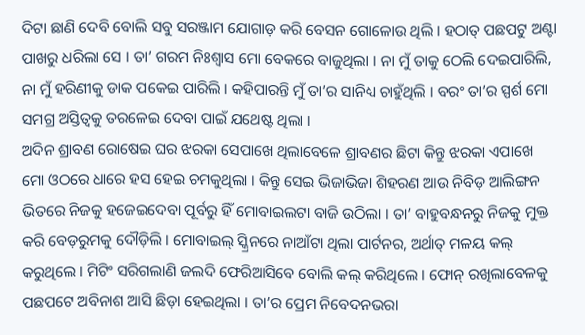ଦିଟା ଛାଣି ଦେବି ବୋଲି ସବୁ ସରଞ୍ଜାମ ଯୋଗାଡ଼ କରି ବେସନ ଗୋଳୋଉ ଥିଲି । ହଠାତ୍ ପଛପଟୁ ଅଣ୍ଟା ପାଖରୁ ଧରିଲା ସେ । ତା’ ଗରମ ନିଃଶ୍ଵାସ ମୋ ବେକରେ ବାଜୁଥିଲା । ନା ମୁଁ ତାକୁ ଠେଲି ଦେଇପାରିଲି, ନା ମୁଁ ହରିଣୀକୁ ଡାକ ପକେଇ ପାରିଲି । କହିପାରନ୍ତି ମୁଁ ତା’ର ସାନିଧ୍ୟ ଚାହୁଁଥିଲି । ବରଂ ତା’ର ସ୍ପର୍ଶ ମୋ ସମଗ୍ର ଅସ୍ତିତ୍ୱକୁ ତରଳେଇ ଦେବା ପାଇଁ ଯଥେଷ୍ଟ ଥିଲା ।
ଅଦିନ ଶ୍ରାବଣ ରୋଷେଇ ଘର ଝରକା ସେପାଖେ ଥିଲାବେଳେ ଶ୍ରାବଣର ଛିଟା କିନ୍ତୁ ଝରକା ଏପାଖେ ମୋ ଓଠରେ ଧାରେ ହସ ହେଇ ଚମକୁଥିଲା । କିନ୍ତୁ ସେଇ ଭିଜାଭିଜା ଶିହରଣ ଆଉ ନିବିଡ଼ ଆଲିଙ୍ଗନ ଭିତରେ ନିଜକୁ ହଜେଇଦେବା ପୂର୍ବରୁ ହିଁ ମୋବାଇଲଟା ବାଜି ଉଠିଲା । ତା’ ବାହୁବନ୍ଧନରୁ ନିଜକୁ ମୁକ୍ତ କରି ବେଡ଼ରୁମକୁ ଦୌଡ଼ିଲି । ମୋବାଇଲ୍ ସ୍କ୍ରିନରେ ନାଆଁଟା ଥିଲା ପାର୍ଟନର, ଅର୍ଥାତ୍ ମଳୟ କଲ୍ କରୁଥିଲେ । ମିଟିଂ ସରିଗଲାଣି ଜଲଦି ଫେରିଆସିବେ ବୋଲି କଲ୍ କରିଥିଲେ । ଫୋନ୍ ରଖିଲାବେଳକୁ ପଛପଟେ ଅବିନାଶ ଆସି ଛିଡ଼ା ହେଇଥିଲା । ତା’ର ପ୍ରେମ ନିବେଦନଭରା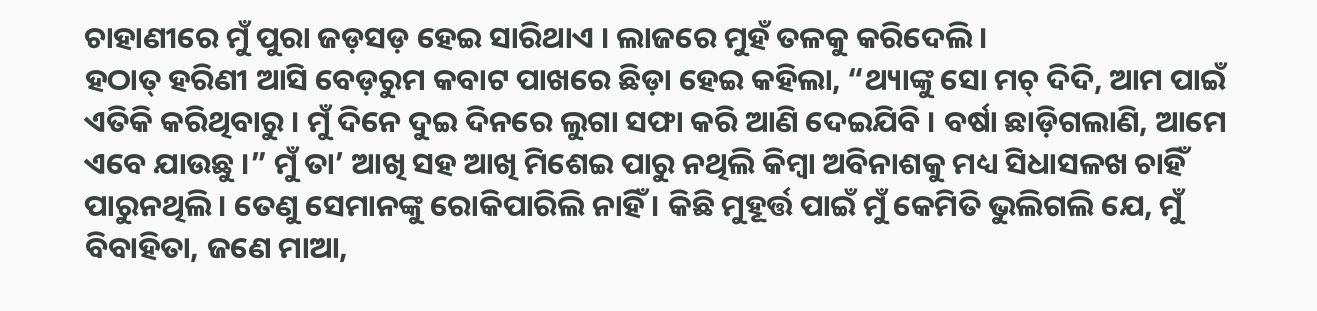ଚାହାଣୀରେ ମୁଁ ପୁରା ଜଡ଼ସଡ଼ ହେଇ ସାରିଥାଏ । ଲାଜରେ ମୁହଁ ତଳକୁ କରିଦେଲି ।
ହଠାତ୍ ହରିଣୀ ଆସି ବେଡ଼ରୁମ କବାଟ ପାଖରେ ଛିଡ଼ା ହେଇ କହିଲା, “ଥ୍ୟାଙ୍କୁ ସୋ ମଚ୍ ଦିଦି, ଆମ ପାଇଁ ଏତିକି କରିଥିବାରୁ । ମୁଁ ଦିନେ ଦୁଇ ଦିନରେ ଲୁଗା ସଫା କରି ଆଣି ଦେଇଯିବି । ବର୍ଷା ଛାଡ଼ିଗଲାଣି, ଆମେ ଏବେ ଯାଉଛୁ ।” ମୁଁ ତା’ ଆଖି ସହ ଆଖି ମିଶେଇ ପାରୁ ନଥିଲି କିମ୍ବା ଅବିନାଶକୁ ମଧ୍ୟ ସିଧାସଳଖ ଚାହିଁ ପାରୁନଥିଲି । ତେଣୁ ସେମାନଙ୍କୁ ରୋକିପାରିଲି ନାହିଁ । କିଛି ମୁହୂର୍ତ୍ତ ପାଇଁ ମୁଁ କେମିତି ଭୁଲିଗଲି ଯେ, ମୁଁ ବିବାହିତା, ଜଣେ ମାଆ,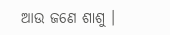ଆଉ ଜଣେ ଶାଶୁ ।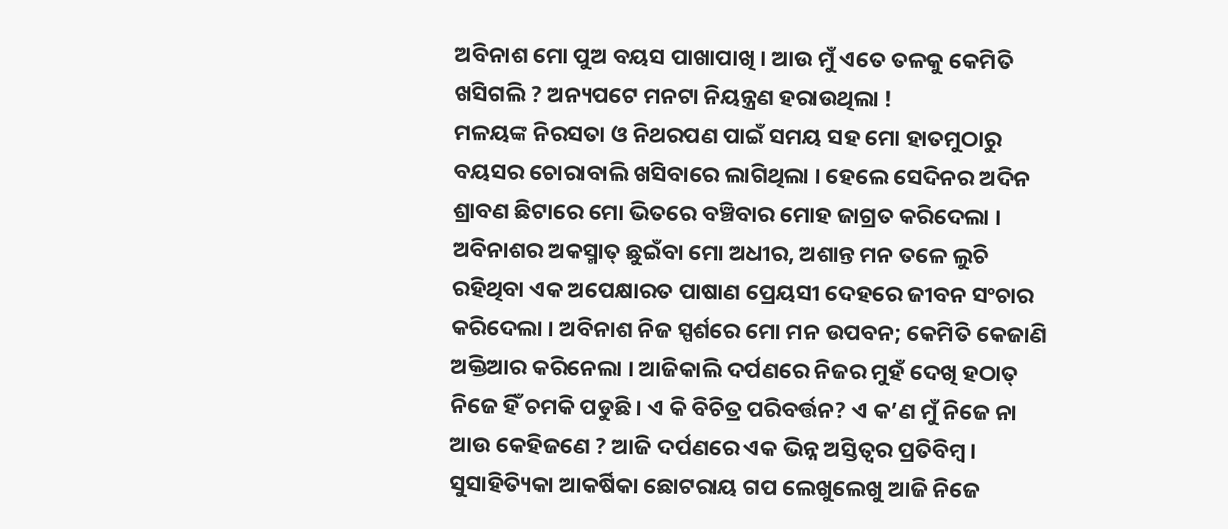ଅବିନାଶ ମୋ ପୁଅ ବୟସ ପାଖାପାଖି । ଆଉ ମୁଁ ଏତେ ତଳକୁ କେମିତି ଖସିଗଲି ? ଅନ୍ୟପଟେ ମନଟା ନିୟନ୍ତ୍ରଣ ହରାଉଥିଲା !
ମଳୟଙ୍କ ନିରସତା ଓ ନିଥରପଣ ପାଇଁ ସମୟ ସହ ମୋ ହାତମୁଠାରୁ ବୟସର ଚୋରାବାଲି ଖସିବାରେ ଲାଗିଥିଲା । ହେଲେ ସେଦିନର ଅଦିନ ଶ୍ରାବଣ ଛିଟାରେ ମୋ ଭିତରେ ବଞ୍ଚିବାର ମୋହ ଜାଗ୍ରତ କରିଦେଲା । ଅବିନାଶର ଅକସ୍ମାତ୍ ଛୁଇଁବା ମୋ ଅଧୀର, ଅଶାନ୍ତ ମନ ତଳେ ଲୁଚି ରହିଥିବା ଏକ ଅପେକ୍ଷାରତ ପାଷାଣ ପ୍ରେୟସୀ ଦେହରେ ଜୀବନ ସଂଚାର କରିଦେଲା । ଅବିନାଶ ନିଜ ସ୍ପର୍ଶରେ ମୋ ମନ ଉପବନ; କେମିତି କେଜାଣି ଅକ୍ତିଆର କରିନେଲା । ଆଜିକାଲି ଦର୍ପଣରେ ନିଜର ମୁହଁ ଦେଖି ହଠାତ୍ ନିଜେ ହିଁ ଚମକି ପଡୁଛି । ଏ କି ବିଚିତ୍ର ପରିବର୍ତ୍ତନ? ଏ କ’ଣ ମୁଁ ନିଜେ ନା ଆଉ କେହିଜଣେ ? ଆଜି ଦର୍ପଣରେ ଏକ ଭିନ୍ନ ଅସ୍ତିତ୍ୱର ପ୍ରତିବିମ୍ବ । ସୁସାହିତ୍ୟିକା ଆକର୍ଷିକା ଛୋଟରାୟ ଗପ ଲେଖୁଲେଖୁ ଆଜି ନିଜେ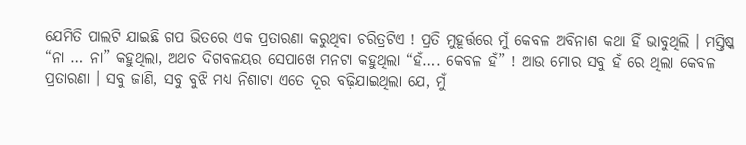ଯେମିତି ପାଲଟି ଯାଇଛି ଗପ ଭିତରେ ଏକ ପ୍ରତାରଣା କରୁଥିବା ଚରିତ୍ରଟିଏ ! ପ୍ରତି ମୁହୂର୍ତ୍ତରେ ମୁଁ କେବଳ ଅବିନାଶ କଥା ହିଁ ଭାବୁଥିଲି । ମସ୍ତିଷ୍କ “ନା … ନା” କହୁଥିଲା, ଅଥଚ ଦିଗବଳୟର ସେପାଖେ ମନଟା କହୁଥିଲା “ହଁ…. କେବଳ ହଁ” ! ଆଉ ମୋର ସବୁ ହଁ ରେ ଥିଲା କେବଳ ପ୍ରତାରଣା । ସବୁ ଜାଣି, ସବୁ ବୁଝି ମଧ୍ୟ ନିଶାଟା ଏତେ ଦୂର ବଢ଼ିଯାଇଥିଲା ଯେ, ମୁଁ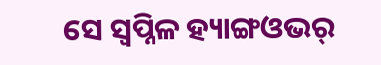ସେ ସ୍ଵପ୍ନିଳ ହ୍ୟାଙ୍ଗଓଭର୍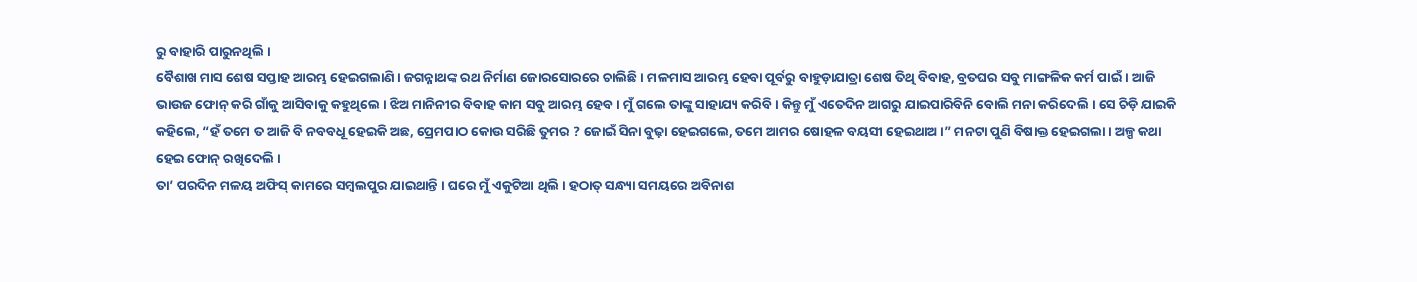ରୁ ବାହାରି ପାରୁନଥିଲି ।
ବୈଶାଖ ମାସ ଶେଷ ସପ୍ତାହ ଆରମ୍ଭ ହେଇଗଲାଣି । ଜଗନ୍ନାଥଙ୍କ ରଥ ନିର୍ମାଣ ଜୋରସୋରରେ ଚାଲିଛି । ମଳମାସ ଆରମ୍ଭ ହେବା ପୂର୍ବରୁ ବାହୁଡ଼ାଯାତ୍ରା ଶେଷ ତିଥି ବିବାହ, ବ୍ରତଘର ସବୁ ମାଙ୍ଗଳିକ କର୍ମ ପାଇଁ । ଆଜି ଭାଉଜ ଫୋନ୍ କରି ଗାଁକୁ ଆସିବାକୁ କହୁଥିଲେ । ଝିଅ ମାନିନୀର ବିବାହ କାମ ସବୁ ଆରମ୍ଭ ହେବ । ମୁଁ ଗଲେ ତାଙ୍କୁ ସାହାଯ୍ୟ କରିବି । କିନ୍ତୁ ମୁଁ ଏତେଦିନ ଆଗରୁ ଯାଇପାରିବିନି ବୋଲି ମନା କରିଦେଲି । ସେ ଚିଡ଼ି ଯାଇକି କହିଲେ, “ହଁ ତମେ ତ ଆଜି ବି ନବବଧୂ ହେଇକି ଅଛ, ପ୍ରେମପାଠ କୋଉ ସରିଛି ତୁମର ? ଜୋଇଁ ସିନା ବୁଢ଼ା ହେଇଗଲେ, ତମେ ଆମର ଷୋହଳ ବୟସୀ ହେଇଥାଅ ।” ମନଟା ପୁଣି ବିଷାକ୍ତ ହେଇଗଲା । ଅଳ୍ପ କଥା ହେଇ ଫୋନ୍ ରଖିଦେଲି ।
ତା’ ପରଦିନ ମଳୟ ଅଫିସ୍ କାମରେ ସମ୍ବଲପୁର ଯାଇଥାନ୍ତି । ଘରେ ମୁଁ ଏକୁଟିଆ ଥିଲି । ହଠାତ୍ ସନ୍ଧ୍ୟା ସମୟରେ ଅବିନାଶ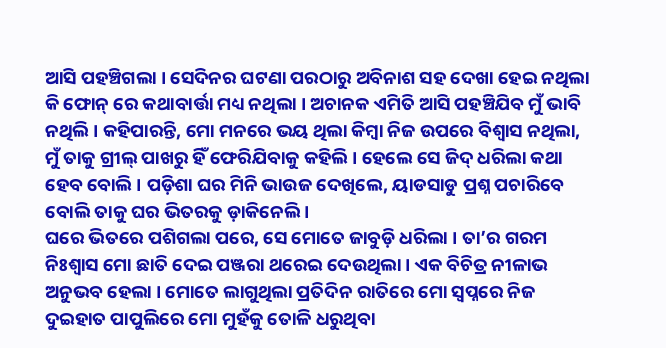ଆସି ପହଞ୍ଚିଗଲା । ସେଦିନର ଘଟଣା ପରଠାରୁ ଅବିନାଶ ସହ ଦେଖା ହେଇ ନଥିଲା କି ଫୋନ୍ ରେ କଥାବାର୍ତ୍ତା ମଧ୍ୟ ନଥିଲା । ଅଚାନକ ଏମିତି ଆସି ପହଞ୍ଚିଯିବ ମୁଁ ଭାବି ନଥିଲି । କହିପାରନ୍ତି, ମୋ ମନରେ ଭୟ ଥିଲା କିମ୍ବା ନିଜ ଉପରେ ବିଶ୍ଵାସ ନଥିଲା, ମୁଁ ତାକୁ ଗ୍ରୀଲ୍ ପାଖରୁ ହିଁ ଫେରିଯିବାକୁ କହିଲି । ହେଲେ ସେ ଜିଦ୍ ଧରିଲା କଥା ହେବ ବୋଲି । ପଡ଼ିଶା ଘର ମିନି ଭାଉଜ ଦେଖିଲେ, ୟାଡସାଡୁ ପ୍ରଶ୍ନ ପଚାରିବେ ବୋଲି ତାକୁ ଘର ଭିତରକୁ ଡ଼ାକିନେଲି ।
ଘରେ ଭିତରେ ପଶିଗଲା ପରେ, ସେ ମୋତେ ଜାବୁଡ଼ି ଧରିଲା । ତା’ର ଗରମ ନିଃଶ୍ଵାସ ମୋ ଛାତି ଦେଇ ପଞ୍ଜରା ଥରେଇ ଦେଉଥିଲା । ଏକ ବିଚିତ୍ର ନୀଳାଭ ଅନୁଭବ ହେଲା । ମୋତେ ଲାଗୁଥିଲା ପ୍ରତିଦିନ ରାତିରେ ମୋ ସ୍ଵପ୍ନରେ ନିଜ ଦୁଇହାତ ପାପୁଲିରେ ମୋ ମୁହଁକୁ ତୋଳି ଧରୁଥିବା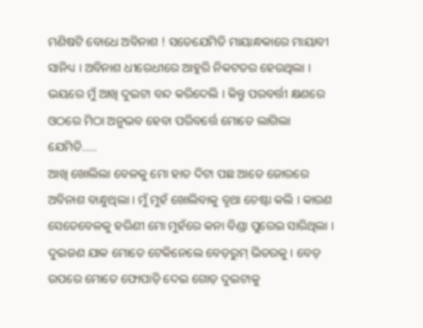ମଣିଷଟି ବୋଧେ ଅବିନାଶ ! ସତେଯେମିତି ମାୟାନ୍ଧକାରେ ମାୟାବୀ ସାନିଧ୍ୟ । ଅବିନାଶ ଧୀରେଧୀରେ ଆହୁରି ନିକଟତର ହେଉଥିଲା । ଭୟରେ ମୁଁ ଆଖି ଦୁଇଟା ବନ୍ଦ କରିଦେଲି । କିନ୍ତୁ ପରବର୍ତ୍ତୀ କ୍ଷଣରେ ଓଠରେ ମିଠା ଅନୁଭବ ହେବା ପରିବର୍ତ୍ତେ ମୋତେ ଲାଗିଲା ଯେମିତି…..
ଆଖି ଖୋଲିଲା ବେଳକୁ ମୋ ହାତ ଦିଟା ପଛ ଆଡେ ଜୋରରେ ଅବିନାଶ ବାନ୍ଧୁଥିଲା । ମୁଁ ମୁହଁ ଖୋଲିବାକୁ ବୃଥା ଚେଷ୍ଟା କଲି । କାରଣ ସେତେବେଳକୁ ହରିଣୀ ମୋ ମୁହଁରେ କନା ବିଣ୍ଡା ପୁରେଇ ସାରିଥିଲା । ଦୁଇଜଣ ଯାକ ମୋତେ ଟେକିନେଲେ ବେଡ଼ରୁମ୍ ଭିତରକୁ । ବେଡ୍ ଉପରେ ମୋତେ ଫୋପାଡ଼ି ଦେଇ ଗୋଡ଼ ଦୁଇଟାକୁ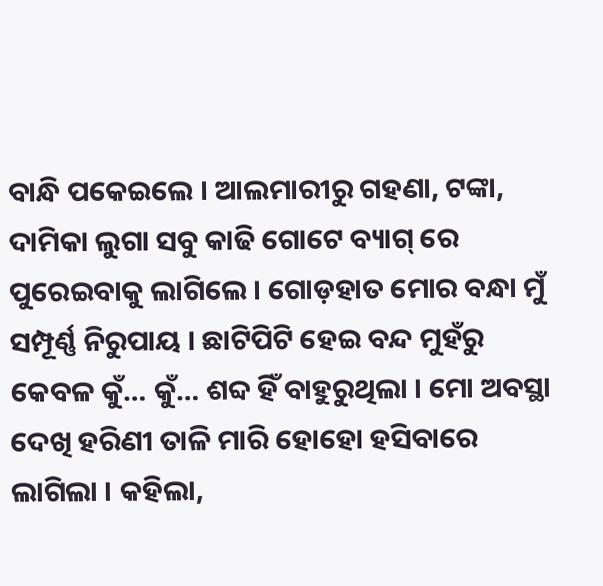ବାନ୍ଧି ପକେଇଲେ । ଆଲମାରୀରୁ ଗହଣା, ଟଙ୍କା, ଦାମିକା ଲୁଗା ସବୁ କାଢି ଗୋଟେ ବ୍ୟାଗ୍ ରେ ପୁରେଇବାକୁ ଲାଗିଲେ । ଗୋଡ଼ହାତ ମୋର ବନ୍ଧା ମୁଁ ସମ୍ପୂର୍ଣ୍ଣ ନିରୁପାୟ । ଛାଟିପିଟି ହେଇ ବନ୍ଦ ମୁହଁରୁ କେବଳ କୁଁ… କୁଁ… ଶବ୍ଦ ହିଁ ବାହୁରୁଥିଲା । ମୋ ଅବସ୍ଥା ଦେଖି ହରିଣୀ ତାଳି ମାରି ହୋହୋ ହସିବାରେ ଲାଗିଲା । କହିଲା,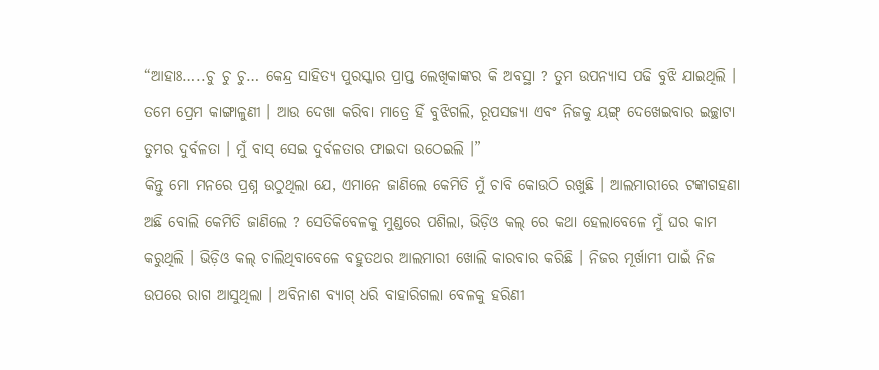“ଆହାଃ…..ଚୁ ଚୁ ଚୁ… କେନ୍ଦ୍ର ସାହିତ୍ୟ ପୁରସ୍କାର ପ୍ରାପ୍ତ ଲେଖିକାଙ୍କର କି ଅବସ୍ଥା ? ତୁମ ଉପନ୍ୟାସ ପଢି ବୁଝି ଯାଇଥିଲି । ତମେ ପ୍ରେମ କାଙ୍ଗାଳୁଣୀ । ଆଉ ଦେଖା କରିବା ମାତ୍ରେ ହିଁ ବୁଝିଗଲି, ରୂପସଜ୍ୟା ଏବଂ ନିଜକୁ ୟଙ୍ଗ୍ ଦେଖେଇବାର ଇଚ୍ଛାଟା ତୁମର ଦୁର୍ବଳତା । ମୁଁ ବାସ୍ ସେଇ ଦୁର୍ବଳତାର ଫାଇଦା ଉଠେଇଲି ।”
କିନ୍ତୁ ମୋ ମନରେ ପ୍ରଶ୍ନ ଉଠୁଥିଲା ଯେ, ଏମାନେ ଜାଣିଲେ କେମିତି ମୁଁ ଚାବି କୋଉଠି ରଖୁଛି । ଆଲମାରୀରେ ଟଙ୍କାଗହଣା ଅଛି ବୋଲି କେମିତି ଜାଣିଲେ ? ସେତିକିବେଳକୁ ମୁଣ୍ଡରେ ପଶିଲା, ଭିଡ଼ିଓ କଲ୍ ରେ କଥା ହେଲାବେଳେ ମୁଁ ଘର କାମ କରୁଥିଲି । ଭିଡ଼ିଓ କଲ୍ ଚାଲିଥିବାବେଳେ ବହୁତଥର ଆଲମାରୀ ଖୋଲି କାରବାର କରିଛି । ନିଜର ମୂର୍ଖାମୀ ପାଇଁ ନିଜ ଉପରେ ରାଗ ଆସୁଥିଲା । ଅବିନାଶ ବ୍ୟାଗ୍ ଧରି ବାହାରିଗଲା ବେଳକୁ ହରିଣୀ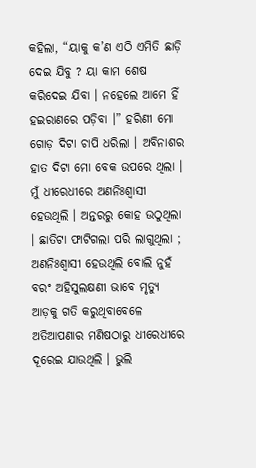କହିଲା, “ୟାକୁ କ’ଣ ଏଠି ଏମିତି ଛାଡ଼ି ଦେଇ ଯିବୁ ? ୟା କାମ ଶେଷ କରିଦେଇ ଯିବା । ନହେଲେ ଆମେ ହିଁ ହଇରାଣରେ ପଡ଼ିବା ।” ହରିଣୀ ମୋ ଗୋଡ଼ ଦିଟା ଚାପି ଧରିଲା । ଅବିନାଶର ହାତ ଦିଟା ମୋ ବେକ ଉପରେ ଥିଲା । ମୁଁ ଧୀରେଧୀରେ ଅଣନିଃଶ୍ଵାସୀ ହେଉଥିଲି । ଅନ୍ତରରୁ କୋହ ଉଠୁଥିଲା । ଛାତିଟା ଫାଟିଗଲା ପରି ଲାଗୁଥିଲା ; ଅଣନିଃଶ୍ଵାସୀ ହେଉଥିଲି ବୋଲି ନୁହଁ ବରଂ ଅହିସୁଲକ୍ଷଣୀ ଭାବେ ମୃତ୍ୟୁ ଆଡ଼କୁ ଗତି କରୁଥିବାବେଳେ ଅତିଆପଣାର ମଣିଷଠାରୁ ଧୀରେଧୀରେ ଦୂରେଇ ଯାଉଥିଲି । ଭୁଲି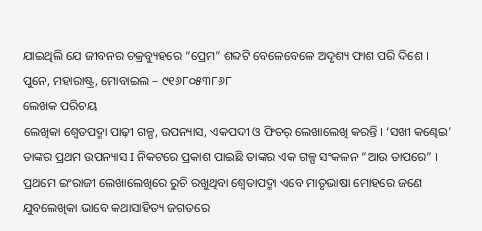ଯାଇଥିଲି ଯେ ଜୀବନର ଚକ୍ରବ୍ୟୁହରେ “ପ୍ରେମ” ଶବ୍ଦଟି ବେଳେବେଳେ ଅଦୃଶ୍ୟ ଫାଶ ପରି ଦିଶେ ।
ପୁନେ, ମହାରାଷ୍ଟ୍ର, ମୋବାଇଲ – ୯୧୬୮୦୫୩୮୬୮
ଲେଖକ ପରିଚୟ
ଲେଖିକା ଶ୍ଵେତପଦ୍ମା ପାଢ଼ୀ ଗଳ୍ପ, ଉପନ୍ୟାସ, ଏକପଦୀ ଓ ଫିଚର୍ ଲେଖାଲେଖି କରନ୍ତି । ‘ସଖୀ କଣ୍ଢେଇ’ ତାଙ୍କର ପ୍ରଥମ ଉପନ୍ୟାସ I ନିକଟରେ ପ୍ରକାଶ ପାଇଛି ତାଙ୍କର ଏକ ଗଳ୍ପ ସଂକଳନ “ଆଉ ତାପରେ” । ପ୍ରଥମେ ଇଂରାଜୀ ଲେଖାଲେଖିରେ ରୁଚି ରଖୁଥିବା ଶ୍ଵେତାପଦ୍ମା ଏବେ ମାତୃଭାଷା ମୋହରେ ଜଣେ ଯୁବଲେଖିକା ଭାବେ କଥାସାହିତ୍ୟ ଜଗତରେ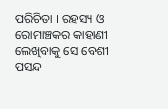ପରିଚିତା । ରହସ୍ୟ ଓ ରୋମାଞ୍ଚକର କାହାଣୀ ଲେଖିବାକୁ ସେ ବେଶୀ ପସନ୍ଦ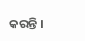କରନ୍ତି ।